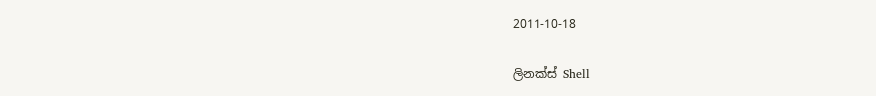2011-10-18

ලිනක්ස් Shell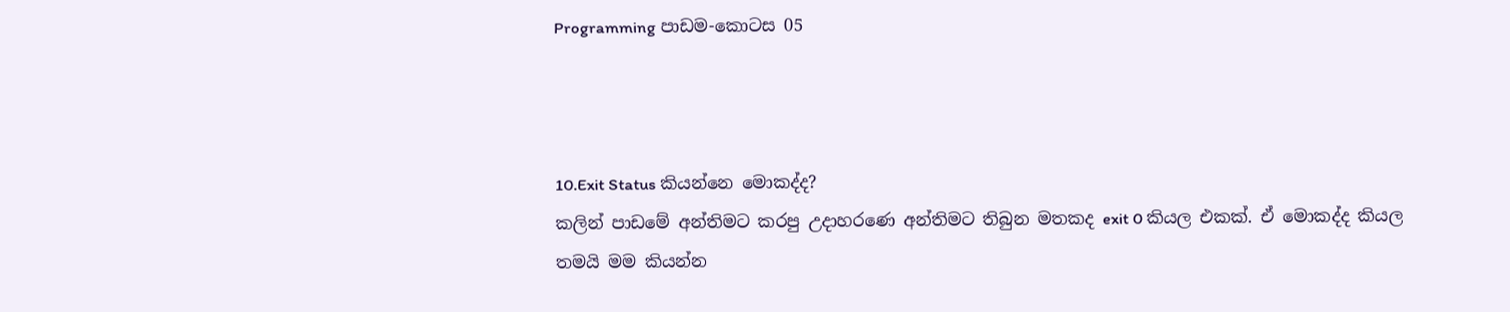Programming පාඩම-කොටස 05



10.Exit Status කියන්නෙ මොකද්ද?
කලින් පාඩමේ අන්තිමට කරපු උදාහරණෙ අන්තිමට තිබුන මතකද exit 0 කියල එකක්. ඒ මොකද්ද කියල තමයි මම කියන්න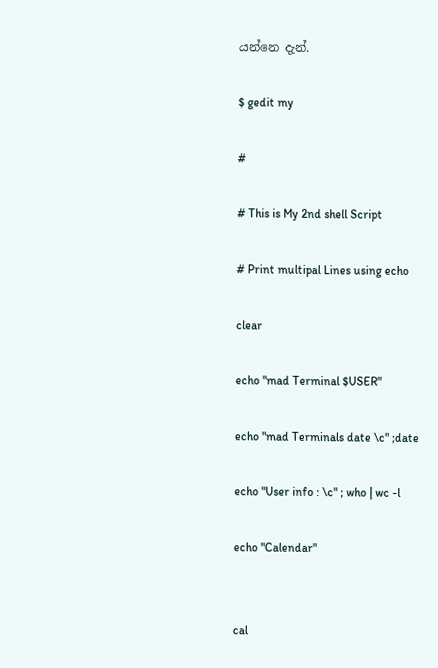යන්නෙ දැන්.

$ gedit my

#

# This is My 2nd shell Script

# Print multipal Lines using echo

clear

echo "mad Terminal $USER"

echo "mad Terminals date \c" ;date

echo "User info : \c" ; who | wc -l

echo "Calendar"


cal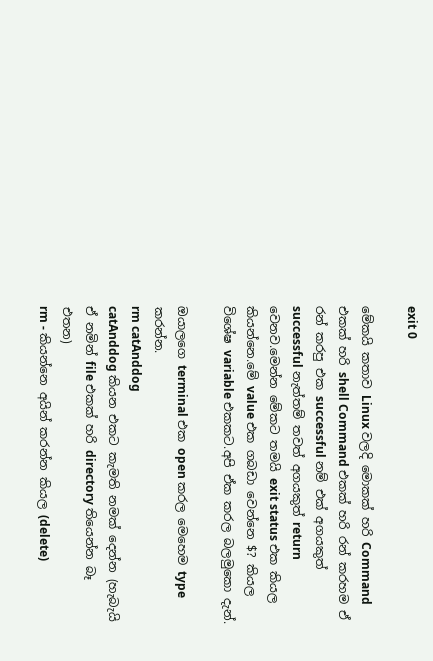exit 0

මේකයි කතාව Linux වලදි මොකක් හරි Command එකක් හරි shell Command එකක් හරි රන් කරහම ඒ රන් කරපු එක successful නම් එක් අගයකුත් successful නැත්තම් තවත් අගයකුත් return වෙනව.මෙන්න මේකට තමයි exit status එක කියල කියන්නෙ.මේ value එක ගබඩා වෙන්නෙ $? කියල විශේෂ variable එකකට.අපි ඒක කරල බලමුකො දැන්.

ඔයාලගෙ terminal එක open කරල මෙහෙම type කරන්න.
rm catAnddog
catAnddog කියන එකට කැමති නමක් දෙන්න (හැබැයි ඒ නමින් file එකක් හරි directory තියෙන්න බෑ එතන)
rm - කියන්නෙ අයින් කරන්න කියල (delete)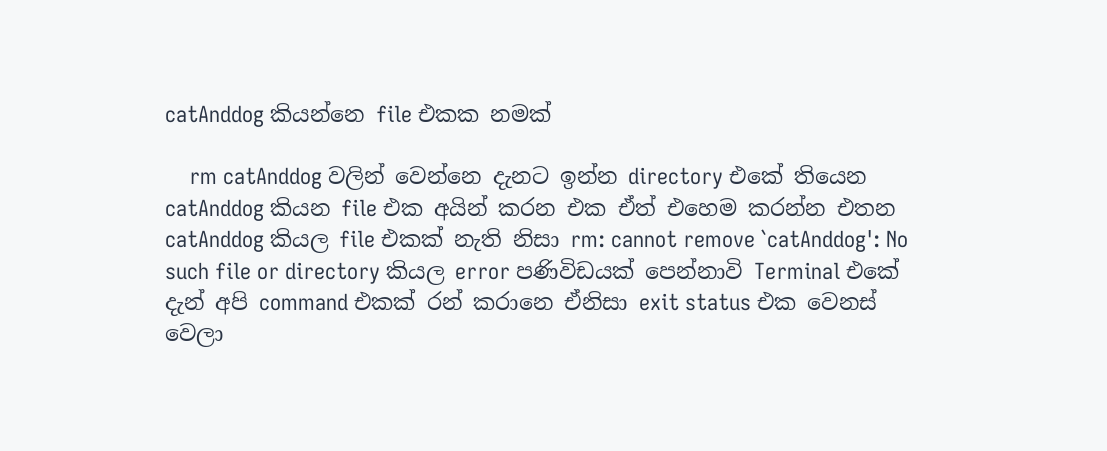catAnddog කියන්නෙ file එකක නමක්

    rm catAnddog වලින් වෙන්නෙ දැනට ඉන්න directory එකේ තියෙන catAnddog කියන file එක අයින් කරන එක ඒත් එහෙම කරන්න එතන catAnddog කියල file එකක් නැති නිසා rm: cannot remove `catAnddog': No such file or directory කියල error පණිවිඩයක් පෙන්නාවි Terminal එකේ දැන් අපි command එකක් රන් කරානෙ ඒනිසා exit status එක වෙනස් වෙලා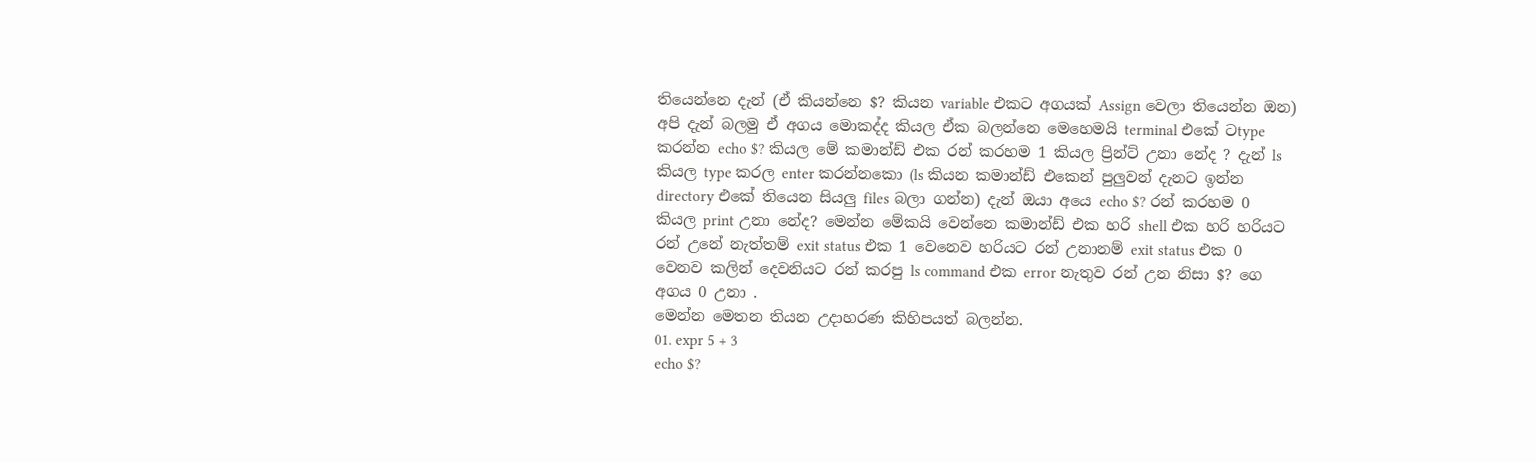තියෙන්නෙ දැන් (ඒ කියන්නෙ $? කියන variable එකට අගයක් Assign වෙලා තියෙන්න ඔන) අපි දැන් බලමු ඒ අගය මොකද්ද කියල ඒක බලන්නෙ මෙහෙමයි terminal එකේ ටtype කරන්න echo $? කියල මේ කමාන්ඩ් එක රන් කරහම 1 කියල ප්‍රින්ට් උනා නේද ? දැන් ls කියල type කරල enter කරන්නකො (ls කියන කමාන්ඩ් එකෙන් පුලුවන් දැනට ඉන්න directory එකේ තියෙන සියලු files බලා ගන්න) දැන් ඔයා අයෙ echo $? රන් කරහම 0 කියල print උනා නේද? මෙන්න මේකයි වෙන්නෙ කමාන්ඩ් එක හරි shell එක හරි හරියට රන් උනේ නැත්තම් exit status එක 1 වෙනෙව හරියට රන් උනානම් exit status එක 0 වෙනව කලින් දෙවනියට රන් කරපු ls command එක error නැතුව රන් උන නිසා $? ගෙ අගය 0 උනා .
මෙන්න මෙතන තියන උදාහරණ කිහිපයත් බලන්න.
01. expr 5 + 3
echo $?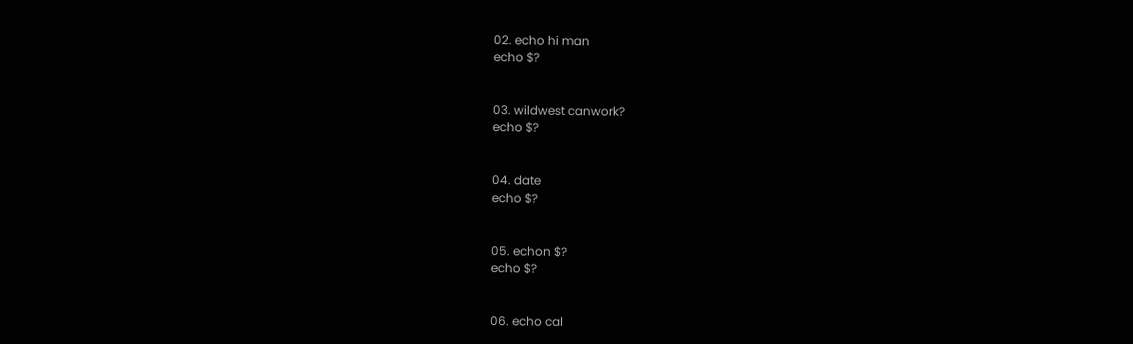02. echo hi man
echo $?


03. wildwest canwork?
echo $?


04. date
echo $?


05. echon $?
echo $?


06. echo cal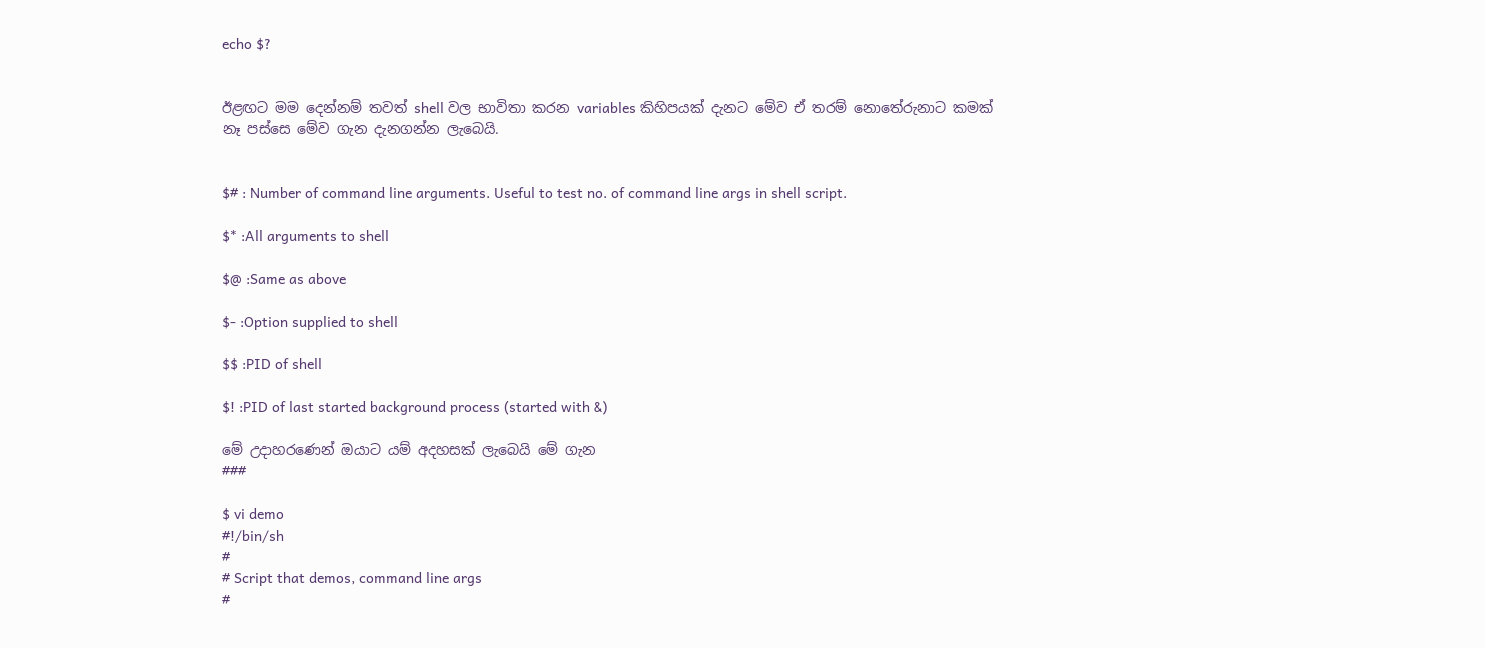echo $?


ඊළඟට මම දෙන්නම් තවත් shell වල භාවිතා කරන variables කිහිපයක් දැනට මේව ඒ තරම් නොතේරුනාට කමක් නෑ පස්සෙ මේව ගැන දැනගන්න ලැබෙයි.


$# : Number of command line arguments. Useful to test no. of command line args in shell script.

$* :All arguments to shell

$@ :Same as above

$- :Option supplied to shell

$$ :PID of shell

$! :PID of last started background process (started with &)

මේ උදාහරණෙන් ඔයාට යම් අදහසක් ලැබෙයි මේ ගැන
###

$ vi demo
#!/bin/sh
#
# Script that demos, command line args
#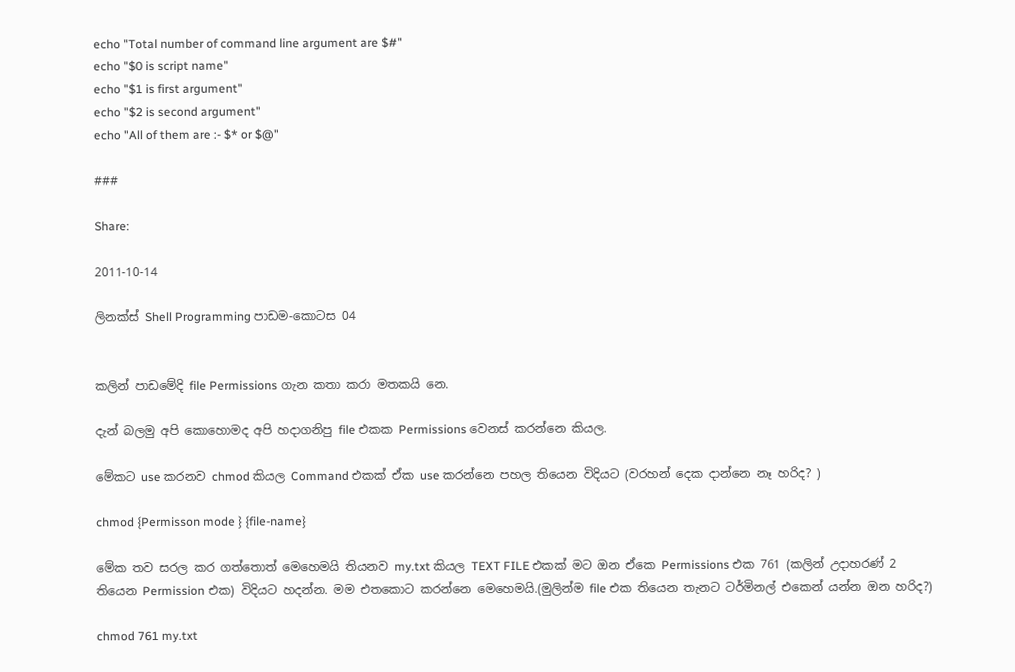echo "Total number of command line argument are $#"
echo "$0 is script name"
echo "$1 is first argument"
echo "$2 is second argument"
echo "All of them are :- $* or $@"

###

Share:

2011-10-14

ලිනක්ස් Shell Programming පාඩම-කොටස 04


කලින් පාඩමේදි file Permissions ගැන කතා කරා මතකයි නෙ.

දැන් බලමු අපි කොහොමද අපි හදාගනිපු file එකක Permissions වෙනස් කරන්නෙ කියල.

මේකට use කරනව chmod කියල Command එකක් ඒක use කරන්නෙ පහල තියෙන විදියට (වරහන් දෙක දාන්නෙ නෑ හරිද? )

chmod {Permisson mode } {file-name}

මේක තව සරල කර ගත්තොත් මෙහෙමයි තියනව my.txt කියල TEXT FILE එකක් මට ඔන ඒකෙ Permissions එක 761 (කලින් උදාහරණ් 2 තියෙන Permission එක) විදියට හදන්න. මම එතකොට කරන්නෙ මෙහෙමයි.(මුලින්ම file එක තියෙන තැනට ටර්මිනල් එකෙන් යන්න ඔන හරිද?)

chmod 761 my.txt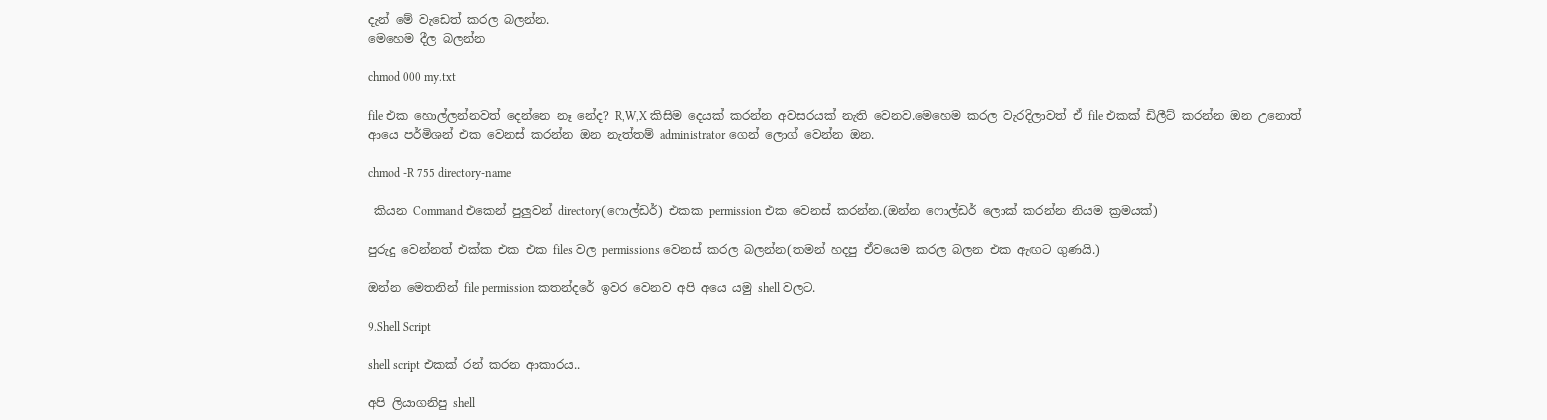දැන් මේ වැඩෙත් කරල බලන්න.
මෙහෙම දීල බලන්න

chmod 000 my.txt

file එක හොල්ලන්නවත් දෙන්නෙ නෑ නේද? R,W,X කිසිම දෙයක් කරන්න අවසරයක් නැති වෙනව.මෙහෙම කරල වැරදිලාවත් ඒ file එකක් ඩිලීට් කරන්න ඔන උනොත්  ආයෙ පර්මිශන් එක වෙනස් කරන්න ඔන නැත්තම් administrator ගෙන් ලොග් වෙන්න ඔන.

chmod -R 755 directory-name

 කියන Command එකෙන් පුලුවන් directory(ෆොල්ඩර්) එකක permission එක වෙනස් කරන්න.(ඔන්න ෆොල්ඩර් ලොක් කරන්න නියම ක්‍රමයක්)

පුරුදු වෙන්නත් එක්ක එක එක files වල permissions වෙනස් කරල බලන්න(තමන් හදපු ඒවයෙම කරල බලන එක ඇඟට ගුණයි.)

ඔන්න මෙතනින් file permission කතන්දරේ ඉවර වෙනව අපි අයෙ යමු shell වලට.

9.Shell Script

shell script එකක් රන් කරන ආකාරය..

අපි ලියාගනිපු shell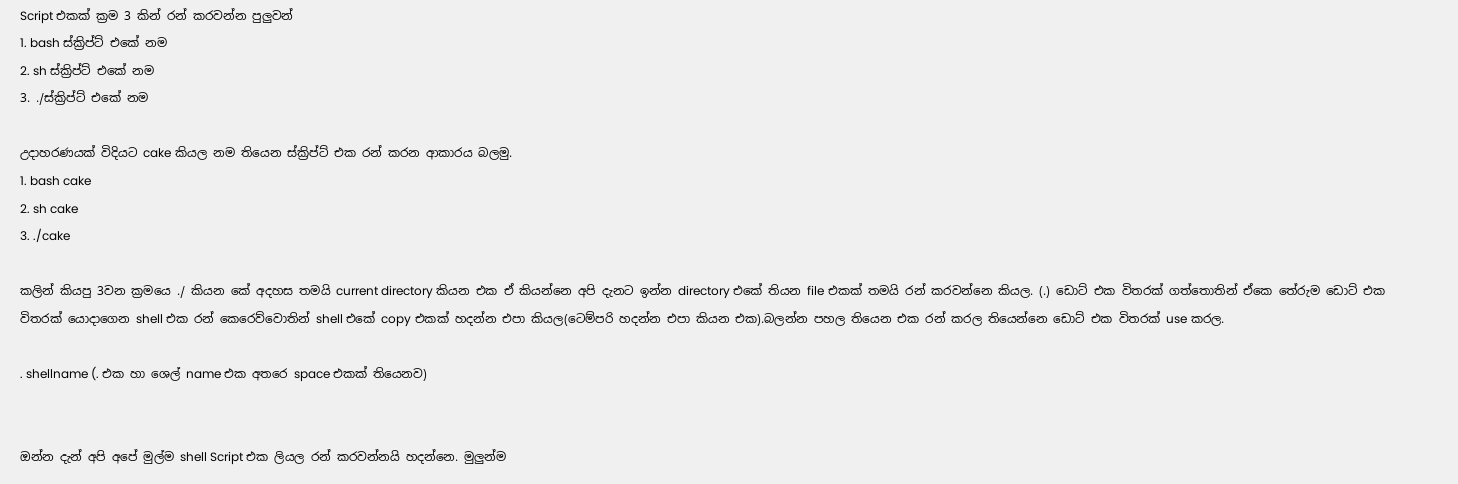Script එකක් ක්‍රම 3 කින් රන් කරවන්න පුලුවන්
1. bash ස්ක්‍රිප්ට් එකේ නම
2. sh ස්ක්‍රිප්ට් එකේ නම
3. ./ස්ක්‍රිප්ට් එකේ නම

උදාහරණයක් විදියට cake කියල නම තියෙන ස්ක්‍රිප්ට් එක රන් කරන ආකාරය බලමු.
1. bash cake
2. sh cake
3. ./cake

කලින් කියපු 3වන ක්‍රමයෙ ./ කියන කේ අදහස තමයි current directory කියන එක ඒ කියන්නෙ අපි දැනට ඉන්න directory එකේ තියන file එකක් තමයි රන් කරවන්නෙ කියල. (.) ඩොට් එක විතරක් ගත්තොතින් ඒකෙ තේරුම ඩොට් එක විතරක් යොදාගෙන shell එක රන් කෙරෙව්වොතින් shell එකේ copy එකක් හදන්න එපා කියල(ටෙම්පරි හදන්න එපා කියන එක).බලන්න පහල තියෙන එක රන් කරල තියෙන්නෙ ඩොට් එක විතරක් use කරල.

. shellname (. එක හා ශෙල් name එක අතරෙ space එකක් තියෙනව)


ඔන්න දැන් අපි අපේ මුල්ම shell Script එක ලියල රන් කරවන්නයි හදන්නෙ. මුලුන්ම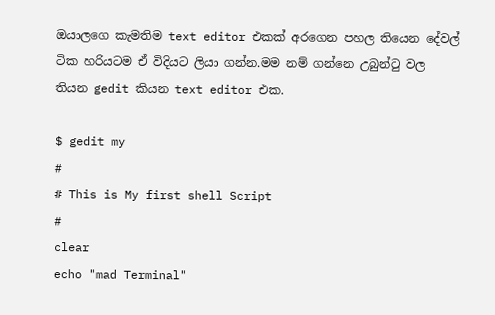ඔයාලගෙ කැමතිම text editor එකක් අරගෙන පහල තියෙන දේවල් ටික හරියටම ඒ විදියට ලියා ගන්න.මම නම් ගන්නෙ උබුන්ටු වල තියන gedit කියන text editor එක.

$ gedit my
#
# This is My first shell Script
#
clear
echo "mad Terminal"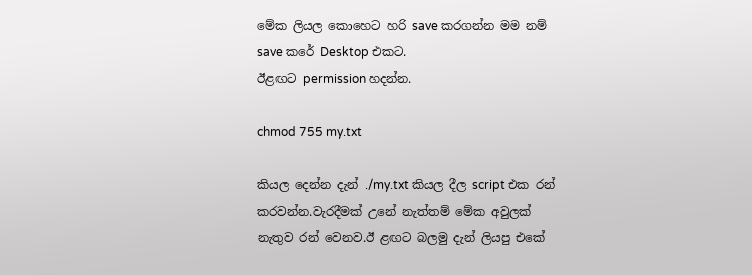මේක ලියල කොහෙට හරි save කරගන්න මම නම් save කරේ Desktop එකට.
ඊළඟට permission හදන්න.

chmod 755 my.txt

කියල දෙන්න දැන් ./my.txt කියල දීල script එක රන් කරවන්න.වැරදීමක් උනේ නැත්තම් මේක අවුලක් නැතුව රන් වෙනව.ඊ ළඟට බලමු දැන් ලියපු එකේ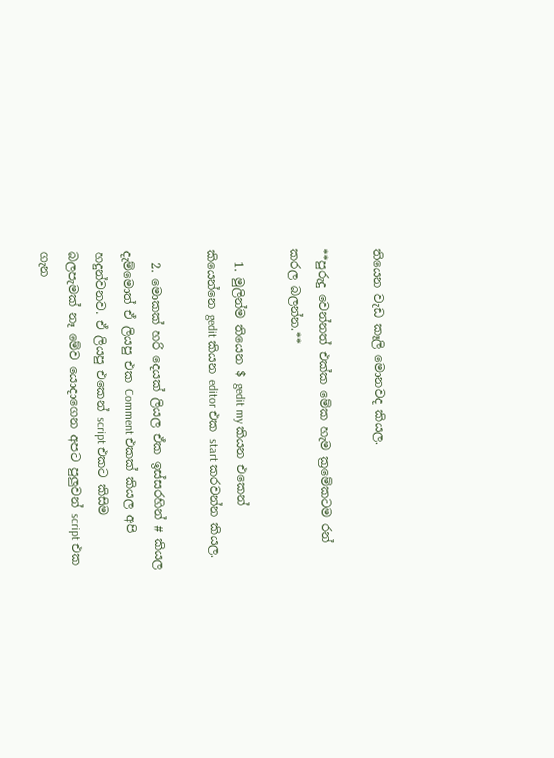තියෙන වැඩ කෑලි මොනවද කියල.

**පුරුදු වෙන්නත් එක්ක මේක හැම ක්‍රමේකටම රන් කරල බලන්න.**

  1. මුලින්ම තියෙන $ gedit my කියන එකෙන් කියෙන්නෙ gedit කියන editor එක start කරවන්න කියල.

  2. මොකක් හරි දෙයක් ලියල ඒක ඉස්සරහින් # කියල දැම්මොත් ඒ ලියපු එක Comment එකක් කියල අපි හදුන්වනව. ඒ ලියපු එකෙන් script එකට කිසිම බලපැමක් නෑ මේව යොදාගෙන අපට පුලුවන් script එක ගැන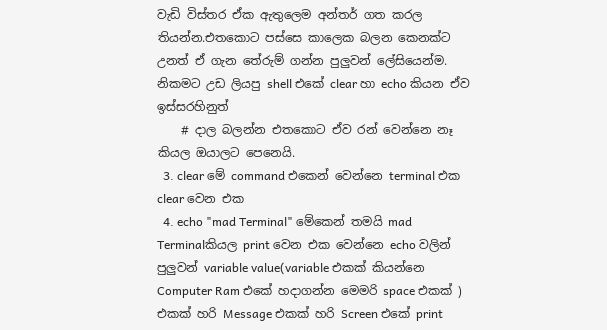වැඩි විස්තර ඒක ඇතුලෙම අන්තර් ගත කරල තියන්න.එතකොට පස්සෙ කාලෙක බලන කෙනක්ට උනත් ඒ ගැන තේරුම් ගන්න පුලුවන් ලේසියෙන්ම. නිකමට උඩ ලියපු shell එකේ clear හා echo කියන ඒව ඉස්සරහිනුත්
    # දාල බලන්න එතකොට ඒව රන් වෙන්නෙ නෑ කියල ඔයාලට පෙනෙයි.
  3. clear මේ command එකෙන් වෙන්නෙ terminal එක clear වෙන එක
  4. echo "mad Terminal" මේකෙන් තමයි mad Terminalකියල print වෙන එක වෙන්නෙ echo වලින් පුලුවන් variable value(variable එකක් කියන්නෙ Computer Ram එකේ හදාගන්න මෙමරි space එකක් ) එකක් හරි Message එකක් හරි Screen එකේ print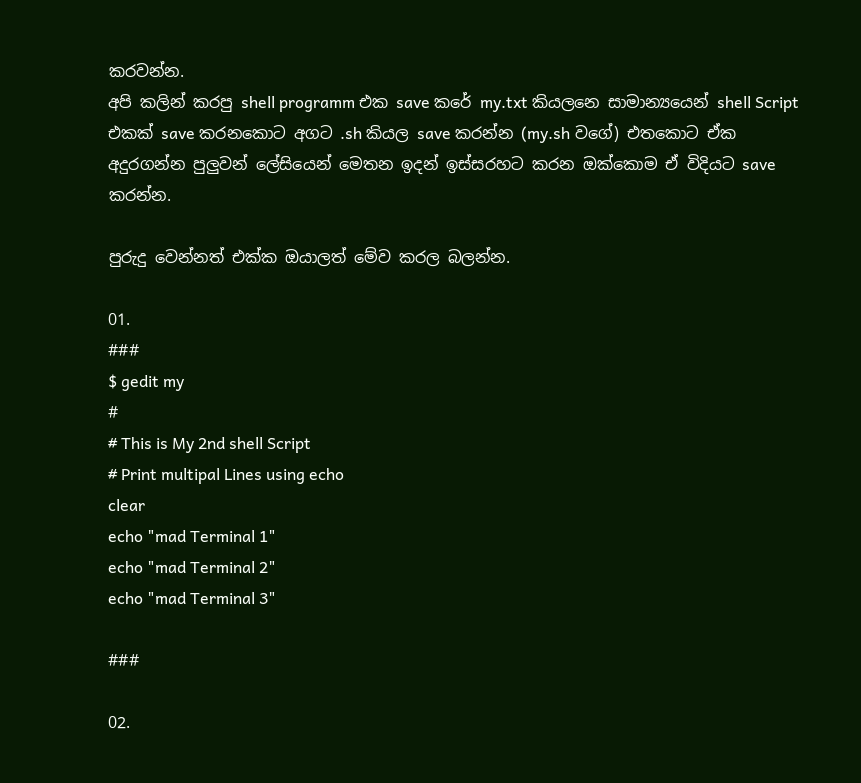කරවන්න.
අපි කලින් කරපු shell programm එක save කරේ my.txt කියලනෙ සාමාන්‍යයෙන් shell Script එකක් save කරනකොට අගට .sh කියල save කරන්න (my.sh වගේ) එතකොට ඒක අදුරගන්න පුලුවන් ලේසියෙන් මෙතන ඉදන් ඉස්සරහට කරන ඔක්කොම ඒ විදියට save කරන්න.

පුරුදු වෙන්නත් එක්ක ඔයාලත් මේව කරල බලන්න.

01.
###
$ gedit my
#
# This is My 2nd shell Script
# Print multipal Lines using echo
clear
echo "mad Terminal 1"
echo "mad Terminal 2"
echo "mad Terminal 3"

###

02.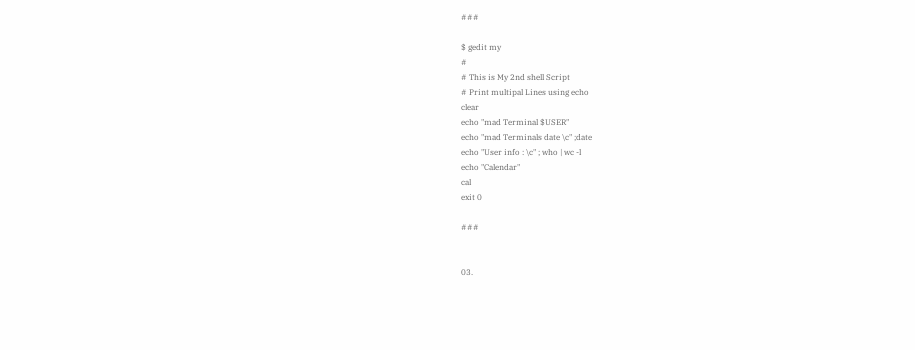###

$ gedit my
#
# This is My 2nd shell Script
# Print multipal Lines using echo
clear
echo "mad Terminal $USER"
echo "mad Terminals date \c" ;date
echo "User info : \c" ; who | wc -l
echo "Calendar"
cal
exit 0

###


03.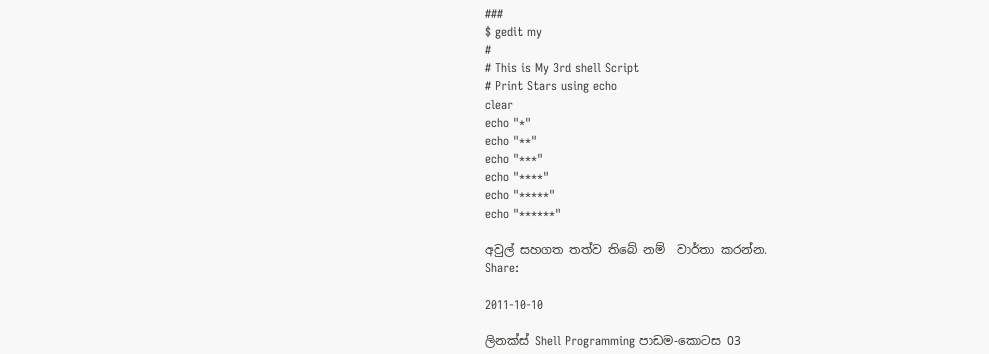###
$ gedit my
#
# This is My 3rd shell Script
# Print Stars using echo
clear
echo "*"
echo "**"
echo "***"
echo "****"
echo "*****"
echo "******"

අවුල් සහගත තත්ව තිබේ නම්  වාර්තා කරන්න.
Share:

2011-10-10

ලිනක්ස් Shell Programming පාඩම-කොටස 03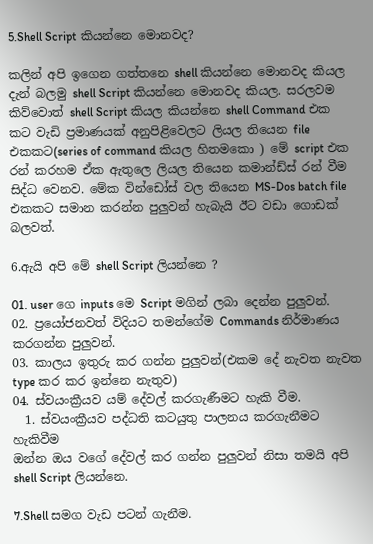5.Shell Script කියන්නෙ මොනවද?

කලින් අපි ඉගෙන ගත්තනෙ shell කියන්නෙ මොනවද කියල දැන් බලමු shell Script කියන්නෙ මොනවද කියල. සරලවම කිව්වොත් shell Script කියල කියන්නෙ shell Command එක කට වැඩි ප්‍රමාණයක් අනුපිළිවෙලට ලියල තියෙන file එකකට(series of command කියල හිතමකො ) මේ script එක රන් කරහම ඒක ඇතුලෙ ලියල තියෙන කමාන්ඩ්ස් රන් වීම සිද්ධ වෙනව. මේක වින්ඩෝස් වල තියෙන MS-Dos batch file එකකට සමාන කරන්න පුලුවන් හැබැයි ඊට වඩා ගොඩක් බලවත්.

6.ඇයි අපි මේ shell Script ලියන්නෙ ?

01. user ගෙ inputs මෙ Script මගින් ලබා දෙන්න පුලුවන්.
02. ප්‍රයෝජනවත් විදියට තමන්ගේම Commands නිර්මාණය කරගන්න පුලුවන්.
03. කාලය ඉතුරු කර ගන්න පුලුවන්(එකම දේ නැවත නැවත type කර කර ඉන්නෙ නැතුව)
04. ස්වයංක්‍රීයව යම් දේවල් කරගැණීමට හැකි වීම.
  1. ස්වයංක්‍රීයව පද්ධති කටයුතු පාලනය කරගැනීමට හැකිවීම
ඔන්න ඔය වගේ දේවල් කර ගන්න පුලුවන් නිසා තමයි අපි shell Script ලියන්නෙ.

7.Shell සමග වැඩ පටන් ගැනීම.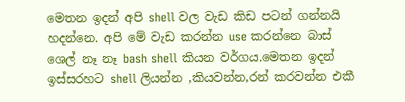මෙතන ඉදන් අපි shell වල වැඩ කිඩ පටන් ගන්නයි හදන්නෙ. අපි මේ වැඩ කරන්න use කරන්නෙ බාස් ශෙල් නෑ නෑ bash shell කියන වර්ගය.මෙතන ඉදන් ඉස්සරහට shell ලියන්න ,කියවන්න,රන් කරවන්න එකී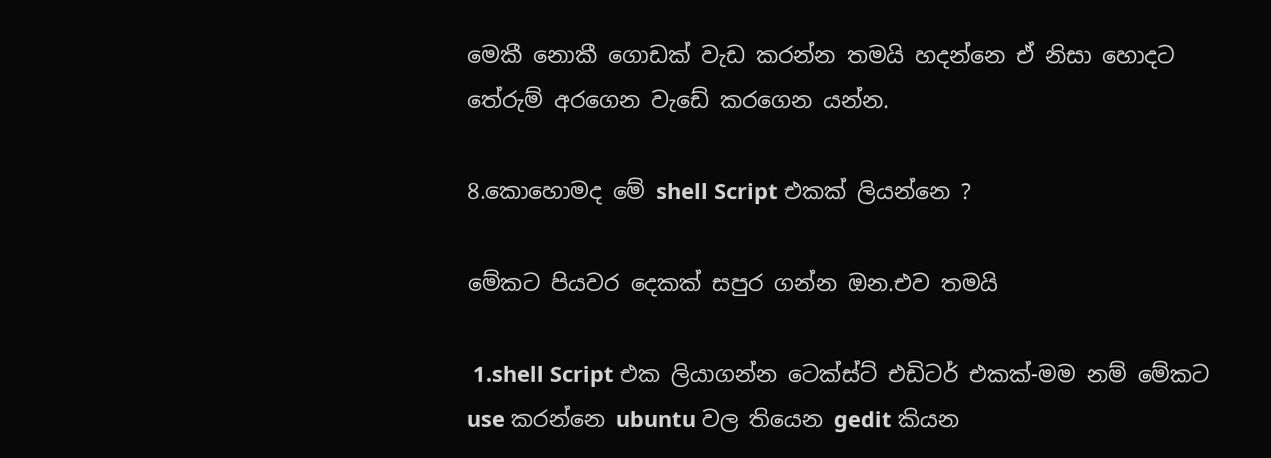මෙකී නොකී ගොඩක් වැඩ කරන්න තමයි හදන්නෙ ඒ නිසා හොදට තේරුම් අරගෙන වැඩේ කරගෙන යන්න.

8.කොහොමද මේ shell Script එකක් ලියන්නෙ ?

මේකට පියවර දෙකක් සපුර ගන්න ඔන.එව තමයි

 1.shell Script එක ලියාගන්න ටෙක්ස්ට් එඩිටර් එකක්-මම නම් මේකට use කරන්නෙ ubuntu වල තියෙන gedit කියන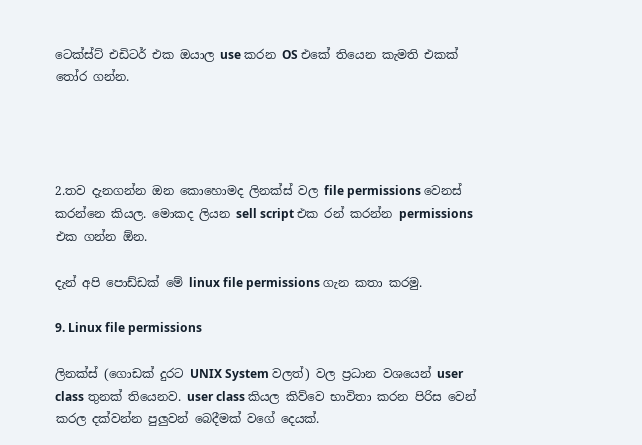ටෙක්ස්ට් එඩිටර් එක ඔයාල use කරන OS එකේ තියෙන කැමති එකක් තෝර ගන්න.




2.තව දැනගන්න ඔන කොහොමද ලිනක්ස් වල file permissions වෙනස් කරන්නෙ කියල. මොකද ලියන sell script එක රන් කරන්න permissions එක ගන්න ඕන.

දැන් අපි පොඩ්ඩක් මේ linux file permissions ගැන කතා කරමු.

9. Linux file permissions

ලිනක්ස් (ගොඩක් දුරට UNIX System වලත්) වල ප්‍රධාන වශයෙන් user class තුනක් තියෙනව. user class කියල කිව්වෙ භාවිතා කරන පිරිස වෙන් කරල දක්වන්න පුලුවන් බෙදීමක් වගේ දෙයක්.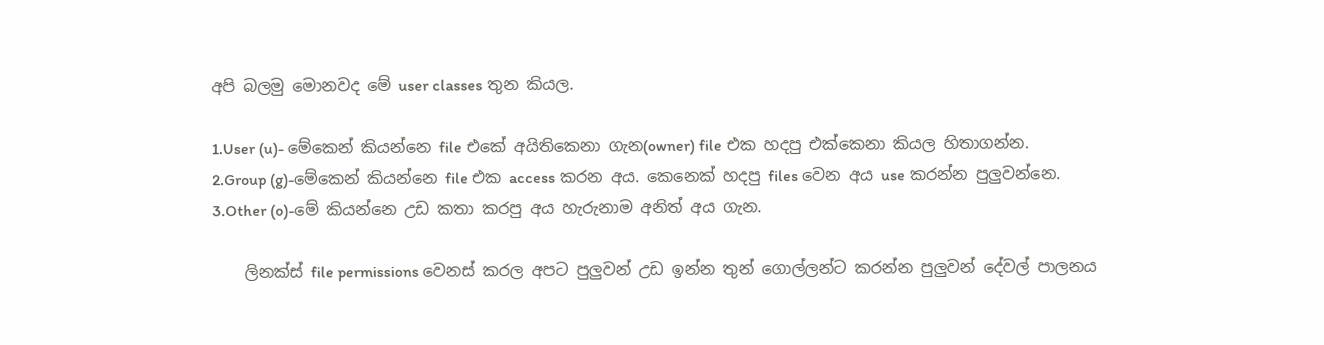අපි බලමු මොනවද මේ user classes තුන කියල.

1.User (u)- මේකෙන් කියන්නෙ file එකේ අයිතිකෙනා ගැන(owner) file එක හදපු එක්කෙනා කියල හිතාගන්න.
2.Group (g)-මේකෙන් කියන්නෙ file එක access කරන අය. කෙනෙක් හදපු files වෙන අය use කරන්න පුලුවන්නෙ.
3.Other (o)-මේ කියන්නෙ උඩ කතා කරපු අය හැරුනාම අනිත් අය ගැන.

    ලිනක්ස් file permissions වෙනස් කරල අපට පුලුවන් උඩ ඉන්න තුන් ගොල්ලන්ට කරන්න පුලුවන් දේවල් පාලනය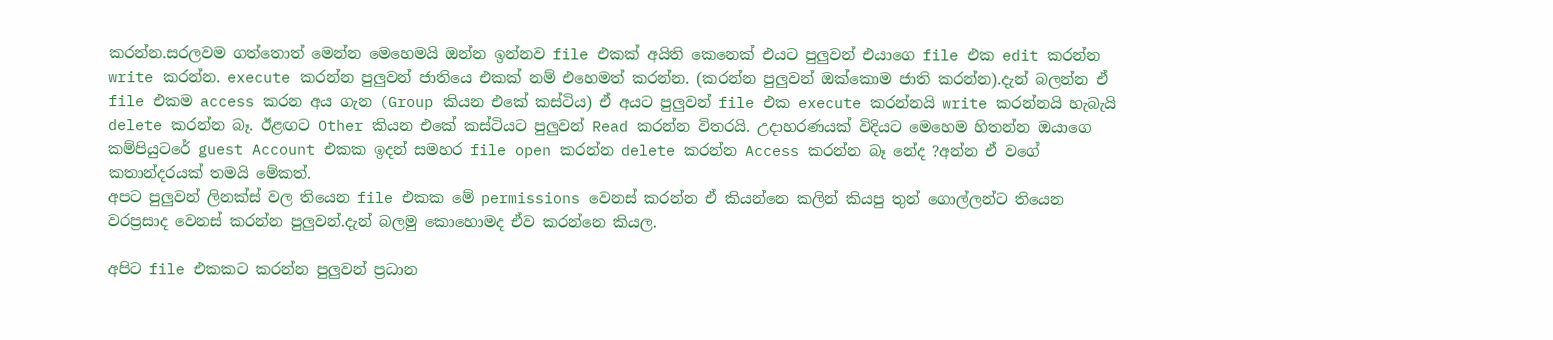කරන්න.සරලවම ගත්තොත් මෙන්න මෙහෙමයි ඔන්න ඉන්නව file එකක් අයිති කෙනෙක් එයට පුලුවන් එයාගෙ file එක edit කරන්න write කරන්න. execute කරන්න පුලුවන් ජාතියෙ එකක් නම් එහෙමත් කරන්න. (කරන්න පුලුවන් ඔක්කොම ජාති කරන්න).දැන් බලන්න ඒ file එකම access කරන අය ගැන (Group කියන එකේ කස්ටිය) ඒ අයට පුලුවන් file එක execute කරන්නයි write කරන්නයි හැබැයි delete කරන්න බෑ. ඊළඟට Other කියන එකේ කස්ටියට පුලුවන් Read කරන්න විතරයි. උදාහරණයක් විදියට මෙහෙම හිතන්න ඔයාගෙ කම්පියුටරේ guest Account එකක ඉදන් සමහර file open කරන්න delete කරන්න Access කරන්න බෑ නේද ?අන්න ඒ වගේ කතාන්දරයක් තමයි මේකත්.
අපට පුලුවන් ලිනක්ස් වල තියෙන file එකක මේ permissions වෙනස් කරන්න ඒ කියන්නෙ කලින් කියපු තුන් ගොල්ලන්ට තියෙන වරප්‍රසාද වෙනස් කරන්න පුලුවන්.දැන් බලමු කොහොමද ඒව කරන්නෙ කියල.

අපිට file එකකට කරන්න පුලුවන් ප්‍රධාන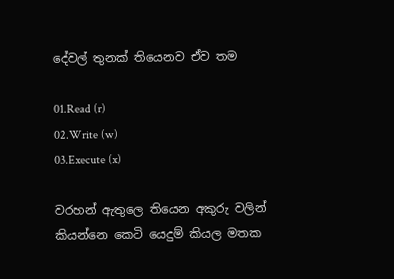දේවල් තුනක් තියෙනව ඒව තම

01.Read (r)
02.Write (w)
03.Execute (x)

වරහන් ඇතුලෙ තියෙන අකුරු වලින් කියන්නෙ කෙටි යෙදුම් කියල මතක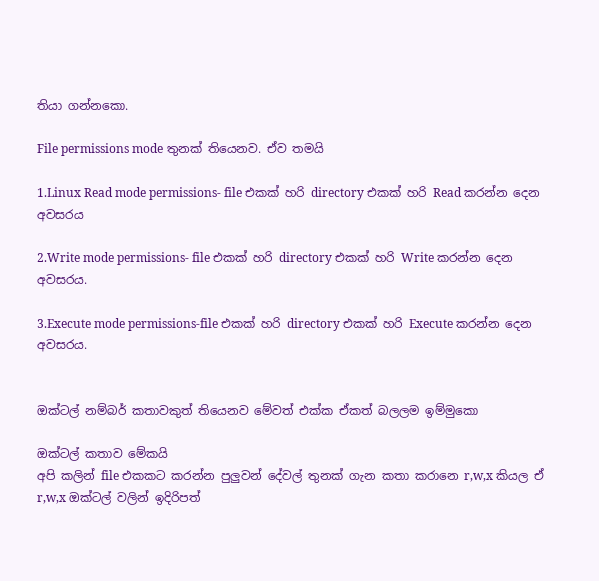තියා ගන්නකො.

File permissions mode තුනක් තියෙනව. ඒව තමයි

1.Linux Read mode permissions- file එකක් හරි directory එකක් හරි Read කරන්න දෙන අවසරය

2.Write mode permissions- file එකක් හරි directory එකක් හරි Write කරන්න දෙන අවසරය.

3.Execute mode permissions-file එකක් හරි directory එකක් හරි Execute කරන්න දෙන අවසරය.


ඔක්ටල් නම්බර් කතාවකුත් තියෙනව මේවත් එක්ක ඒකත් බලලම ඉම්මුකො

ඔක්ටල් කතාව මේකයි
අපි කලින් file එකකට කරන්න පුලුවන් දේවල් තුනක් ගැන කතා කරානෙ r,w,x කියල ඒ r,w,x ඔක්ටල් වලින් ඉදිරිපත්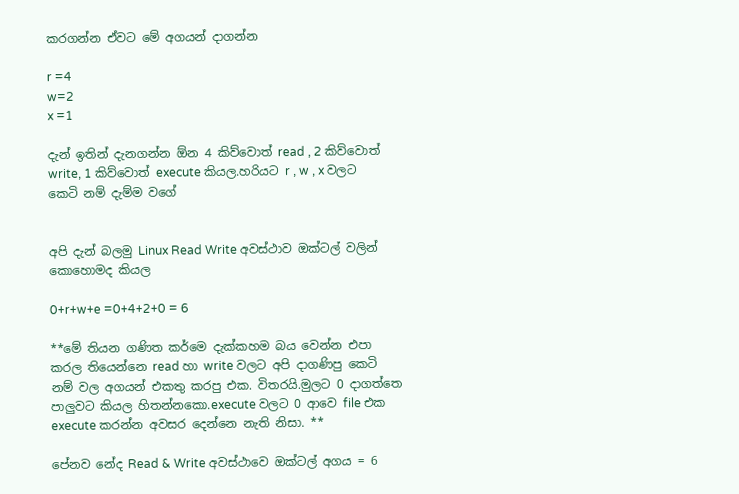කරගන්න ඒවට මේ අගයන් දාගන්න

r =4
w=2
x =1

දැන් ඉතින් දැනගන්න ඕන 4 කිව්වොත් read , 2 කිව්වොත් write, 1 කිව්වොත් execute කියල.හරියට r , w , x වලට කෙටි නම් දැම්ම වගේ


අපි දැන් බලමු Linux Read Write අවස්ථාව ඔක්ටල් වලින් කොහොමද කියල

0+r+w+e =0+4+2+0 = 6

**මේ තියන ගණිත කර්මෙ දැක්කහම බය වෙන්න එපා කරල තියෙන්නෙ read හා write වලට අපි දාගණිපු කෙටි නම් වල අගයන් එකතු කරපු එක. විතරයි.මුලට 0 දාගත්තෙ පාලුවට කියල හිතන්නකො.execute වලට 0 ආවෙ file එක execute කරන්න අවසර දෙන්නෙ නැති නිසා. **

පේනව නේද Read & Write අවස්ථාවෙ ඔක්ටල් අගය = 6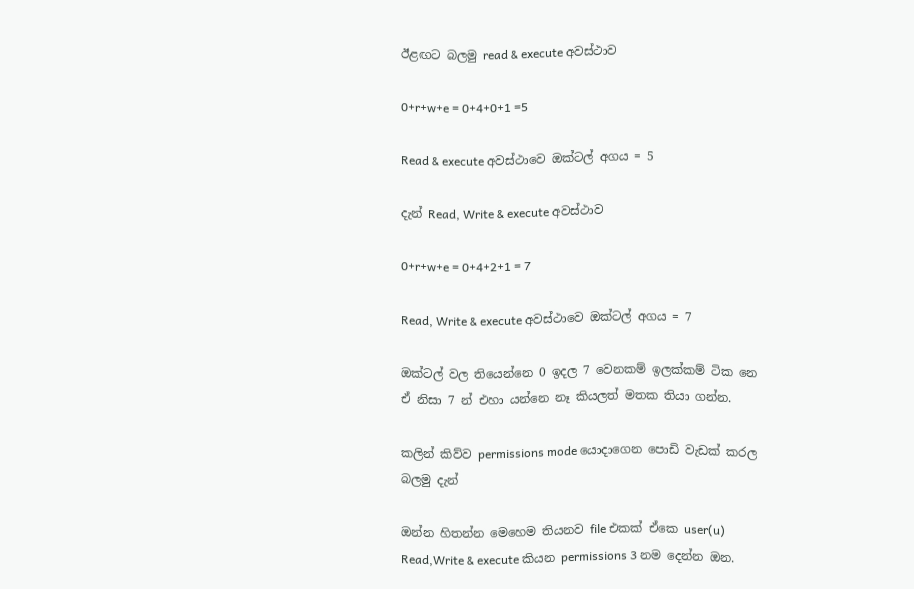ඊළඟට බලමු read & execute අවස්ථාව

0+r+w+e = 0+4+0+1 =5

Read & execute අවස්ථාවෙ ඔක්ටල් අගය = 5

දැන් Read, Write & execute අවස්ථාව

0+r+w+e = 0+4+2+1 = 7

Read, Write & execute අවස්ථාවෙ ඔක්ටල් අගය = 7

ඔක්ටල් වල තියෙන්නෙ 0 ඉදල 7 වෙනකම් ඉලක්කම් ටික නෙ ඒ නිසා 7 න් එහා යන්නෙ නෑ කියලත් මතක තියා ගන්න.

කලින් කිව්ව permissions mode යොදාගෙන පොඩි වැඩක් කරල බලමු දැන්

ඔන්න හිතන්න මෙහෙම තියනව file එකක් ඒකෙ user(u) Read,Write & execute කියන permissions 3 නම දෙන්න ඔන.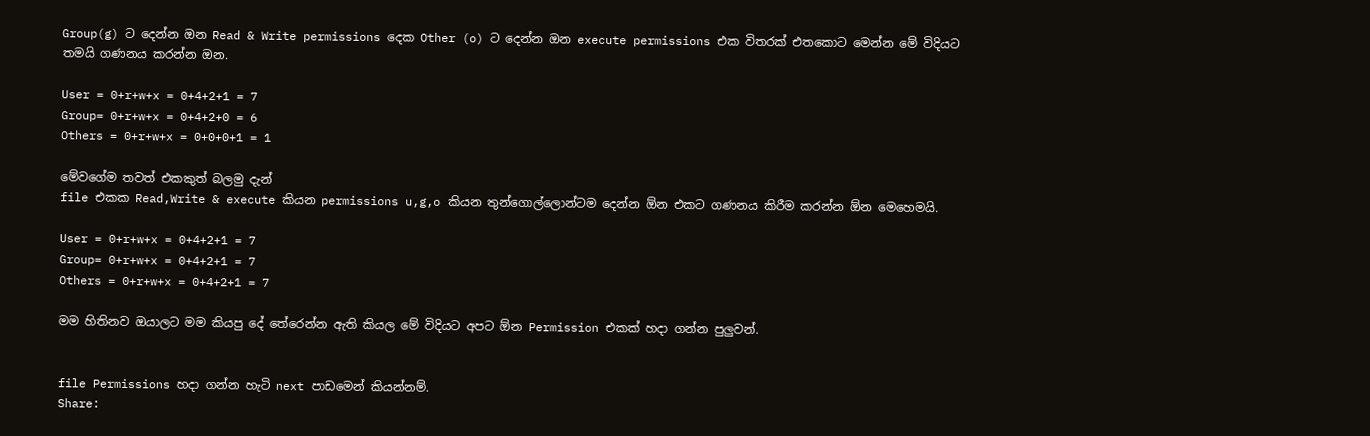Group(g) ට දෙන්න ඔන Read & Write permissions දෙක Other (o) ට දෙන්න ඔන execute permissions එක විතරක් එතකොට මෙන්න මේ විදියට තමයි ගණනය කරන්න ඔන.

User = 0+r+w+x = 0+4+2+1 = 7
Group= 0+r+w+x = 0+4+2+0 = 6
Others = 0+r+w+x = 0+0+0+1 = 1

මේවගේම තවත් එකකුත් බලමු දැන්
file එකක Read,Write & execute කියන permissions u,g,o කියන තුන්ගොල්ලොන්ටම දෙන්න ඕන එකට ගණනය කිරීම කරන්න ඕන මෙහෙමයි.

User = 0+r+w+x = 0+4+2+1 = 7
Group= 0+r+w+x = 0+4+2+1 = 7
Others = 0+r+w+x = 0+4+2+1 = 7

මම හිතිනව ඔයාලට මම කියපු දේ තේරෙන්න ඇති කියල මේ විදියට අපට ඕන Permission එකක් හදා ගන්න පුලුවන්.


file Permissions හදා ගන්න හැටි next පාඩමෙන් කියන්නම්.
Share: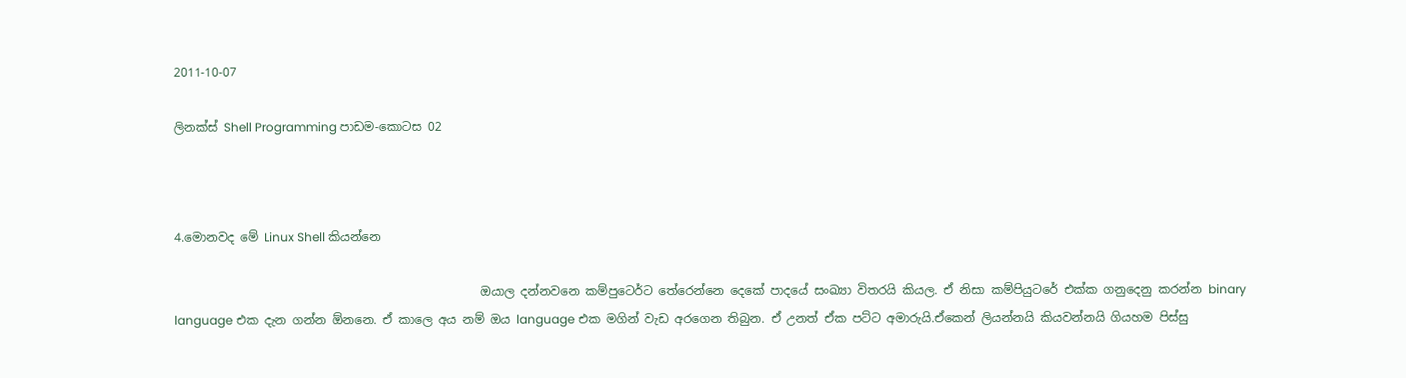2011-10-07

ලිනක්ස් Shell Programming පාඩම-කොටස 02



4.මොනවද මේ Linux Shell කියන්නෙ

                                                   ඔයාල දන්නවනෙ කම්පුටෙර්ට තේරෙන්නෙ දෙකේ පාදයේ සංඛ්‍යා විතරයි කියල. ඒ නිසා කම්පියුටරේ එක්ක ගනුදෙනු කරන්න binary language එක දැන ගන්න ඕනනෙ. ඒ කාලෙ අය නම් ඔය language එක මගින් වැඩ අරගෙන තිබුන. ඒ උනත් ඒක පට්ට අමාරුයි.ඒකෙන් ලියන්නයි කියවන්නයි ගියහම පිස්සු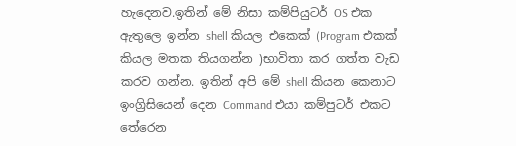හැදෙනව.ඉතින් මේ නිසා කම්පියුටර් OS එක ඇතුලෙ ඉන්න shell කියල එකෙක් (Program එකක් කියල මතක තියගන්න )භාවිතා කර ගත්ත වැඩ කරව ගන්න. ඉතින් අපි මේ shell කියන කෙනාට ඉංග්‍රිසියෙන් දෙන Command එයා කම්පුටර් එකට තේරෙන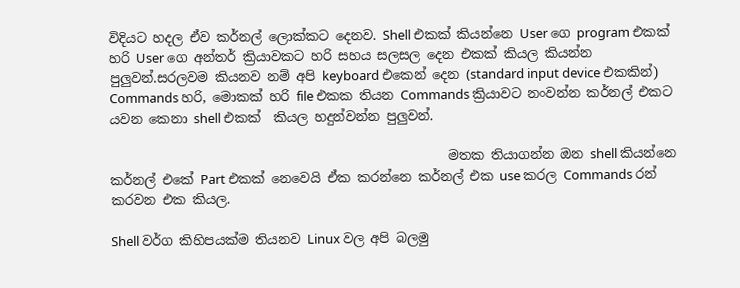විදියට හදල ඒව කර්නල් ලොක්කට දෙනව. Shell එකක් කියන්නෙ User ගෙ program එකක් හරි User ගෙ අන්තර් ක්‍රියාවකට හරි සහය සලසල දෙන එකක් කියල කියන්න පුලුවන්.සරලවම කියනව නම් අපි keyboard එකෙන් දෙන (standard input device එකකින්) Commands හරි, මොකක් හරි file එකක තියන Commands ක්‍රියාවට නංවන්න කර්නල් එකට යවන කෙනා shell එකක්  කියල හදුන්වන්න පුලුවන්.

                                                    මතක තියාගන්න ඔන shell කියන්නෙ කර්නල් එකේ Part එකක් නෙවෙයි ඒක කරන්නෙ කර්නල් එක use කරල Commands රන් කරවන එක කියල.

Shell වර්ග කිහිපයක්ම තියනව Linux වල අපි බලමු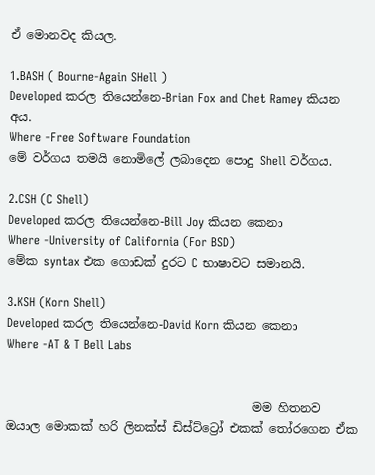ඒ මොනවද කියල.

1.BASH ( Bourne-Again SHell )
Developed කරල තියෙන්නෙ-Brian Fox and Chet Ramey කියන අය.
Where -Free Software Foundation
මේ වර්ගය තමයි නොමිලේ ලබාදෙන පොදු Shell වර්ගය.

2.CSH (C Shell)
Developed කරල තියෙන්නෙ-Bill Joy කියන කෙනා
Where -University of California (For BSD)
මේක syntax එක ගොඩක් දුරට C භාෂාවට සමානයි.

3.KSH (Korn Shell)
Developed කරල තියෙන්නෙ-David Korn කියන කෙනා
Where -AT & T Bell Labs


                                         මම හිතනව ඔයාල මොකක් හරි ලිනක්ස් ඩිස්ට්ට්‍රෝ එකක් තෝරගෙන ඒක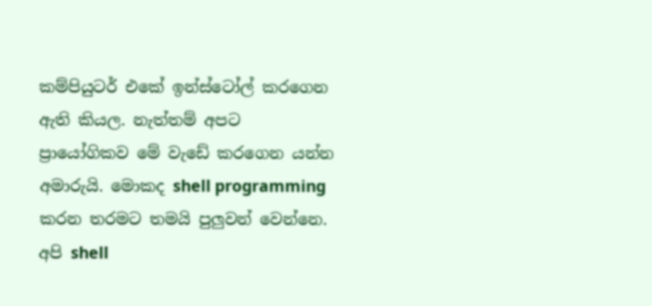කම්පියුටර් එකේ ඉන්ස්ටෝල් කරගෙන ඇති කියල. නැත්තම් අපට ප්‍රායෝගිකව මේ වැඩේ කරගෙන යන්න අමාරුයි. මොකද shell programming කරන තරමට තමයි පුලුවන් වෙන්නෙ. අපි shell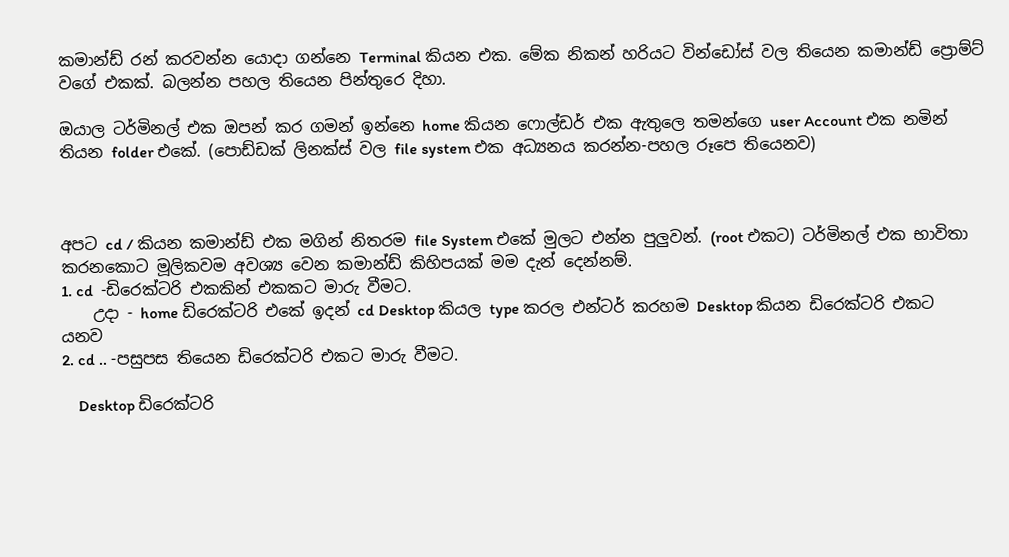කමාන්ඩ් රන් කරවන්න යොදා ගන්නෙ Terminal කියන එක. මේක නිකන් හරියට වින්ඩෝස් වල තියෙන කමාන්ඩ් ප්‍රොම්ට් වගේ එකක්. බලන්න පහල තියෙන පින්තුරෙ දිහා.

ඔයාල ටර්මිනල් එක ඔපන් කර ගමන් ඉන්නෙ home කියන ෆොල්ඩර් එක ඇතුලෙ තමන්ගෙ user Account එක නමින් තියන folder එකේ. (පොඩ්ඩක් ලිනක්ස් වල file system එක අධ්‍යනය කරන්න-පහල රූපෙ තියෙනව)



අපට cd / කියන කමාන්ඩ් එක මගින් නිතරම file System එකේ මුලට එන්න පුලුවන්. (root එකට) ටර්මිනල් එක භාවිතා කරනකොට මූලිකවම අවශ්‍ය වෙන කමාන්ඩ් කිහිපයක් මම දැන් දෙන්නම්.
1. cd  -ඩිරෙක්ටරි එකකින් එකකට මාරු වීමට.
    උදා - home ඩිරෙක්ටරි එකේ ඉදන් cd Desktop කියල type කරල එන්ටර් කරහම Desktop කියන ඩිරෙක්ටරි එකට යනව
2. cd .. -පසුපස තියෙන ඩිරෙක්ටරි එකට මාරු වීමට.

    Desktop ඩිරෙක්ටරි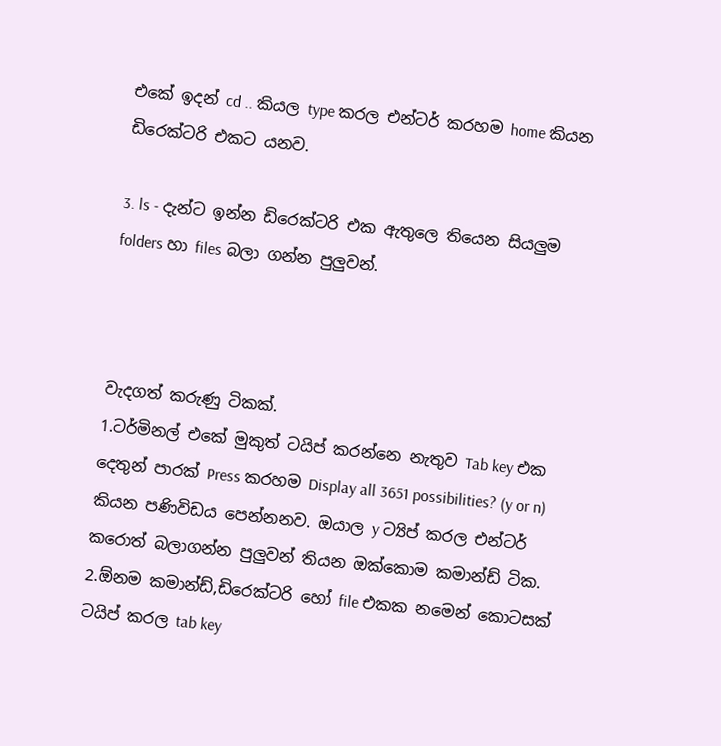එකේ ඉදන් cd .. කියල type කරල එන්ටර් කරහම home කියන ඩිරෙක්ටරි එකට යනව.

3. ls - දැන්ට ඉන්න ඩිරෙක්ටරි එක ඇතුලෙ තියෙන සියලුම folders හා files බලා ගන්න පුලුවන්.



වැදගත් කරුණු ටිකක්.
1.ටර්මිනල් එකේ මුකුත් ටයිප් කරන්නෙ නැතුව Tab key එක දෙතුන් පාරක් Press කරහම Display all 3651 possibilities? (y or n)  කියන පණිවිඩය පෙන්නනව. ඔයාල y ට්‍යිප් කරල එන්ටර් කරොත් බලාගන්න පුලුවන් තියන ඔක්කොම කමාන්ඩ් ටික.
2.ඕනම කමාන්ඩ්,ඩිරෙක්ටරි හෝ file එකක නමෙන් කොටසක් ටයිප් කරල tab key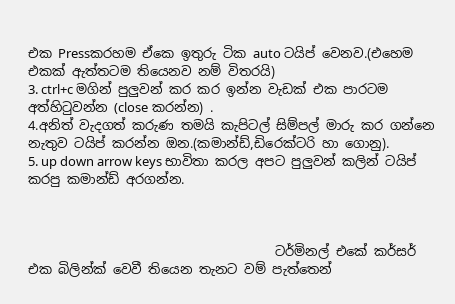එක Pressකරහම ඒකෙ ඉතුරු ටික auto ටයිප් වෙනව.(එහෙම එකක් ඇත්තටම තියෙනව නම් විතරයි)
3. ctrl+c මගින් පුලුවන් කර කර ඉන්න වැඩක් එක පාරටම අත්හිටුවන්න (close කරන්න) .
4.අනිත් වැදගත් කරුණ තමයි කැපිටල් සිම්පල් මාරු කර ගන්නෙ නැතුව ටයිප් කරන්න ඔන.(කමාන්ඩ්,ඩිරෙක්ටරි හා ගොනු).
5. up down arrow keys භාවිතා කරල අපට පුලුවන් කලින් ටයිප් කරපු කමාන්ඩ් අරගන්න.



                                      ටර්මිනල් එකේ කර්සර් එක බිලින්ක් වෙවී තියෙන තැනට වම් පැත්තෙන්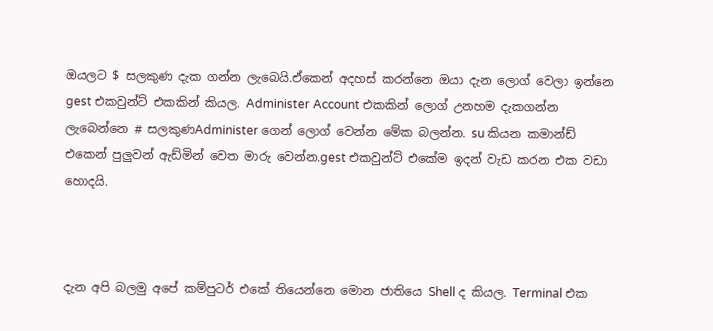ඔයලට $ සලකුණ දැක ගන්න ලැබෙයි.ඒකෙන් අදහස් කරන්නෙ ඔයා දැන ලොග් වෙලා ඉන්නෙ gest එකවුන්ට් එකකින් කියල. Administer Account එකකින් ලොග් උනහම දැකගන්න ලැබෙන්නෙ # සලකුණAdminister ගෙන් ලොග් වෙන්න මේක බලන්න. su කියන කමාන්ඩ් එකෙන් පුලුවන් ඇඩ්මින් වෙත මාරු වෙන්න.gest එකවුන්ට් එකේම ඉදන් වැඩ කරන එක වඩා හොදයි.



දැන අපි බලමු අපේ කම්පුටර් එකේ තියෙන්නෙ මොන ජාතියෙ Shell ද කියල. Terminal එක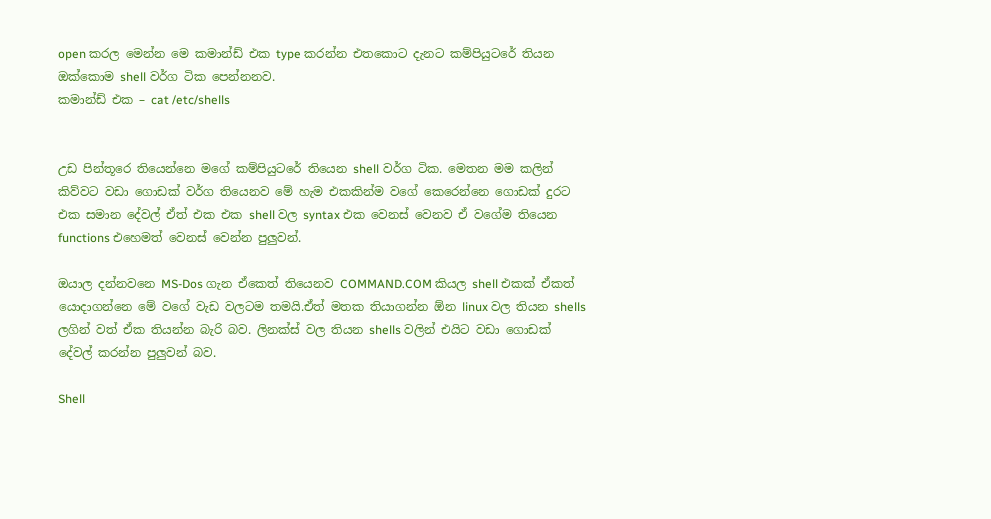open කරල මෙන්න මෙ කමාන්ඩ් එක type කරන්න එතකොට දැනට කම්පියුටරේ තියන ඔක්කොම shell වර්ග ටික පෙන්නනව.
කමාන්ඩ් එක – cat /etc/shells


උඩ පින්තූරෙ තියෙන්නෙ මගේ කම්පියුටරේ තියෙන shell වර්ග ටික. මෙතන මම කලින් කිව්වට වඩා ගොඩක් වර්ග තියෙනව මේ හැම එකකින්ම වගේ කෙරෙන්නෙ ගොඩක් දුරට එක සමාන දේවල් ඒත් එක එක shell වල syntax එක වෙනස් වෙනව ඒ වගේම තියෙන functions එහෙමත් වෙනස් වෙන්න පුලුවන්.

ඔයාල දන්නවනෙ MS-Dos ගැන ඒකෙත් තියෙනව COMMAND.COM කියල shell එකක් ඒකත් යොදාගන්නෙ මේ වගේ වැඩ වලටම තමයි.ඒත් මතක තියාගන්න ඕන linux වල තියන shells ලගින් වත් ඒක තියන්න බැරි බව. ලිනක්ස් වල තියන shells වලින් එයිට වඩා ගොඩක් දේවල් කරන්න පුලුවන් බව.

Shell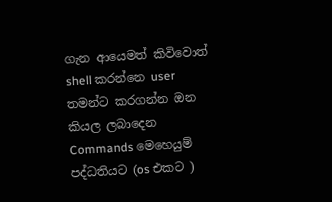ගැන ආයෙමත් කිවිවොත් shell කරන්නෙ user තමන්ට කරගන්න ඔන කියල ලබාදෙන Commands මෙහෙයුම් පද්ධතියට (os එකට )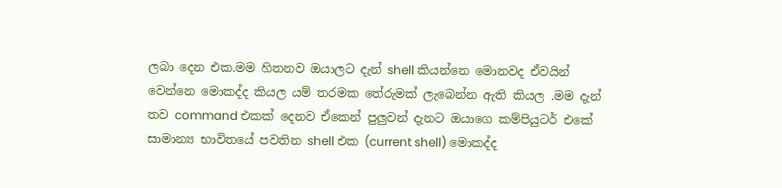ලබා දෙන එක.මම හිතනව ඔයාලට දැන් shell කියන්නෙ මොනවද ඒවයින් වෙන්නෙ මොකද්ද කියල යම් තරමක තේරුමක් ලැබෙන්න ඇති කියල .මම දැන් තව command එකක් දෙනව ඒකෙන් පුලුවන් දැනට ඔයාගෙ කම්පියුටර් එකේ සාමාන්‍ය භාවිතයේ පවතින shell එක (current shell) මොකද්ද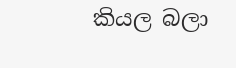කියල බලා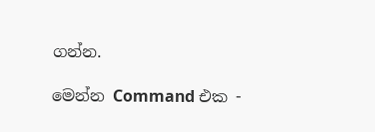ගන්න.

මෙන්න Command එක -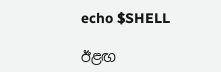echo $SHELL

ඊළඟ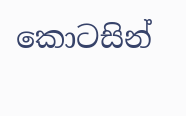කොටසින්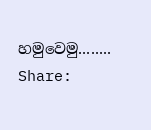හමුවෙමු........
Share: